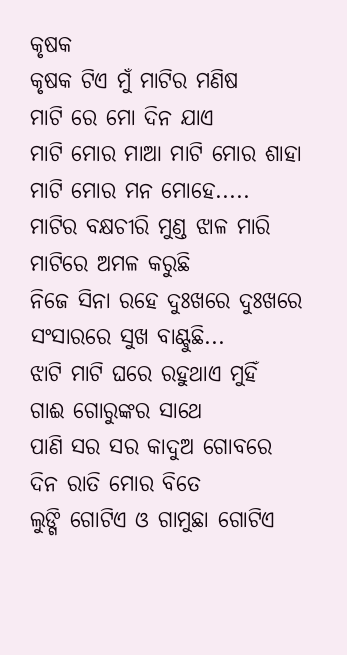କୃଷକ
କୃଷକ ଟିଏ ମୁଁ ମାଟିର ମଣିଷ
ମାଟି ରେ ମୋ ଦିନ ଯାଏ
ମାଟି ମୋର ମାଆ ମାଟି ମୋର ଶାହା
ମାଟି ମୋର ମନ ମୋହେ.....
ମାଟିର ବକ୍ଷଚୀରି ମୁଣ୍ଡ ଝାଳ ମାରି
ମାଟିରେ ଅମଳ କରୁଛି
ନିଜେ ସିନା ରହେ ଦୁଃଖରେ ଦୁଃଖରେ
ସଂସାରରେ ସୁଖ ବାଣ୍ଟୁଛି...
ଝାଟି ମାଟି ଘରେ ରହୁଥାଏ ମୁହିଁ
ଗାଈ ଗୋରୁଙ୍କର ସାଥେ
ପାଣି ସର ସର କାଦୁଅ ଗୋବରେ
ଦିନ ରାତି ମୋର ବିତେ
ଲୁଙ୍ଗି ଗୋଟିଏ ଓ ଗାମୁଛା ଗୋଟିଏ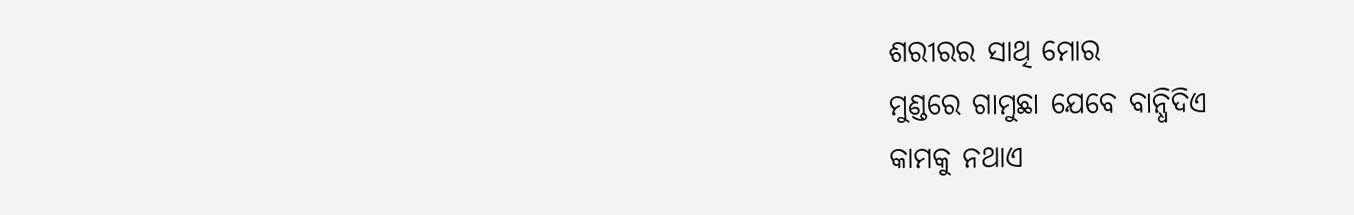ଶରୀରର ସାଥି ମୋର
ମୁଣ୍ଡରେ ଗାମୁଛା ଯେବେ ବାନ୍ଧିଦିଏ
କାମକୁ ନଥାଏ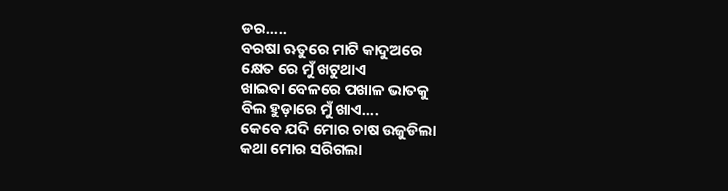ଡର.....
ବରଷା ଋତୁରେ ମାଟି କାଦୁଅରେ
କ୍ଷେତ ରେ ମୁଁ ଖଟୁଥାଏ
ଖାଇବା ବେଳରେ ପଖାଳ ଭାତକୁ
ବିଲ ହୁଡ଼ାରେ ମୁଁ ଖାଏ....
କେବେ ଯଦି ମୋର ଚାଷ ଉଜୁଡିଲା
କଥା ମୋର ସରିଗଲା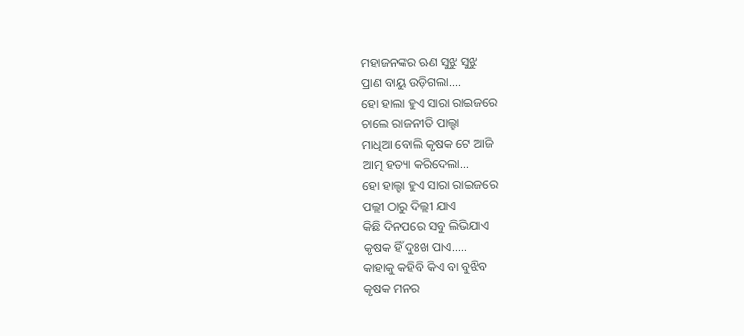ମହାଜନଙ୍କର ଋଣ ସୁଝୁ ସୁଝୁ
ପ୍ରାଣ ବାୟୁ ଉଡ଼ିଗଲା....
ହୋ ହାଲା ହୁଏ ସାରା ରାଇଜରେ
ଚାଲେ ରାଜନୀତି ପାଲ୍ହା
ମାଧିଆ ବୋଲି କୃଷକ ଟେ ଆଜି
ଆତ୍ମ ହତ୍ୟା କରିଦେଲା...
ହୋ ହାଲ୍ହା ହୁଏ ସାରା ରାଇଜରେ
ପଲ୍ଲୀ ଠାରୁ ଦିଲ୍ଲୀ ଯାଏ
କିଛି ଦିନପରେ ସବୁ ଲିଭିଯାଏ
କୃଷକ ହିଁ ଦୁଃଖ ପାଏ.....
କାହାକୁ କହିବି କିଏ ବା ବୁଝିବ
କୃଷକ ମନର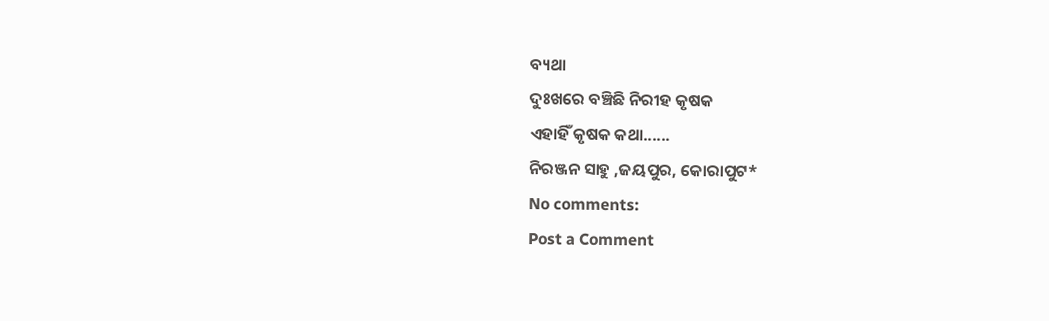ବ୍ୟଥା
ଦୁଃଖରେ ବଞ୍ଚିଛି ନିରୀହ କୃଷକ
ଏହାହିଁ କୃଷକ କଥା......
ନିରଞ୍ଜନ ସାହୁ ,ଜୟପୁର, କୋରାପୁଟ*
No comments:
Post a Comment